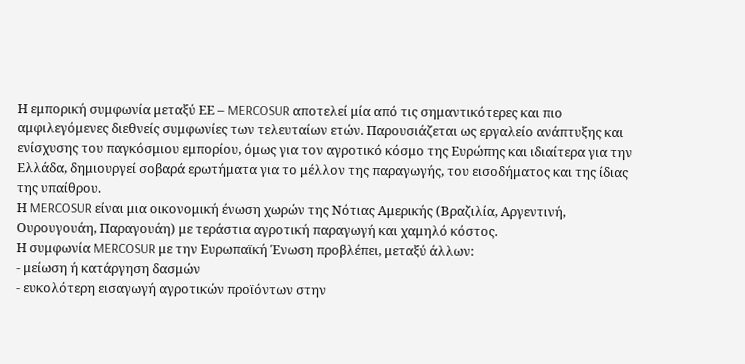Η εμπορική συμφωνία μεταξύ ΕΕ – MERCOSUR αποτελεί μία από τις σημαντικότερες και πιο αμφιλεγόμενες διεθνείς συμφωνίες των τελευταίων ετών. Παρουσιάζεται ως εργαλείο ανάπτυξης και ενίσχυσης του παγκόσμιου εμπορίου, όμως για τον αγροτικό κόσμο της Ευρώπης και ιδιαίτερα για την Ελλάδα, δημιουργεί σοβαρά ερωτήματα για το μέλλον της παραγωγής, του εισοδήματος και της ίδιας της υπαίθρου.
Η MERCOSUR είναι μια οικονομική ένωση χωρών της Νότιας Αμερικής (Βραζιλία, Αργεντινή, Ουρουγουάη, Παραγουάη) με τεράστια αγροτική παραγωγή και χαμηλό κόστος.
Η συμφωνία MERCOSUR με την Ευρωπαϊκή Ένωση προβλέπει, μεταξύ άλλων:
- μείωση ή κατάργηση δασμών
- ευκολότερη εισαγωγή αγροτικών προϊόντων στην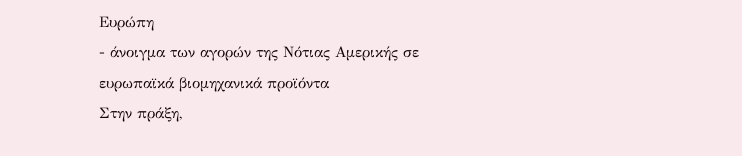Ευρώπη
- άνοιγμα των αγορών της Νότιας Αμερικής σε ευρωπαϊκά βιομηχανικά προϊόντα
Στην πράξη,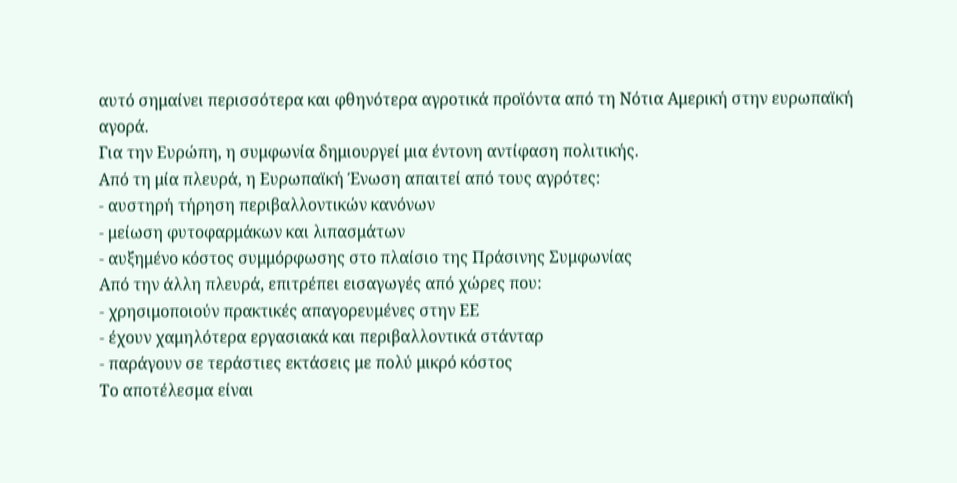αυτό σημαίνει περισσότερα και φθηνότερα αγροτικά προϊόντα από τη Νότια Αμερική στην ευρωπαϊκή αγορά.
Για την Ευρώπη, η συμφωνία δημιουργεί μια έντονη αντίφαση πολιτικής.
Από τη μία πλευρά, η Ευρωπαϊκή Ένωση απαιτεί από τους αγρότες:
- αυστηρή τήρηση περιβαλλοντικών κανόνων
- μείωση φυτοφαρμάκων και λιπασμάτων
- αυξημένο κόστος συμμόρφωσης στο πλαίσιο της Πράσινης Συμφωνίας
Από την άλλη πλευρά, επιτρέπει εισαγωγές από χώρες που:
- χρησιμοποιούν πρακτικές απαγορευμένες στην ΕΕ
- έχουν χαμηλότερα εργασιακά και περιβαλλοντικά στάνταρ
- παράγουν σε τεράστιες εκτάσεις με πολύ μικρό κόστος
Το αποτέλεσμα είναι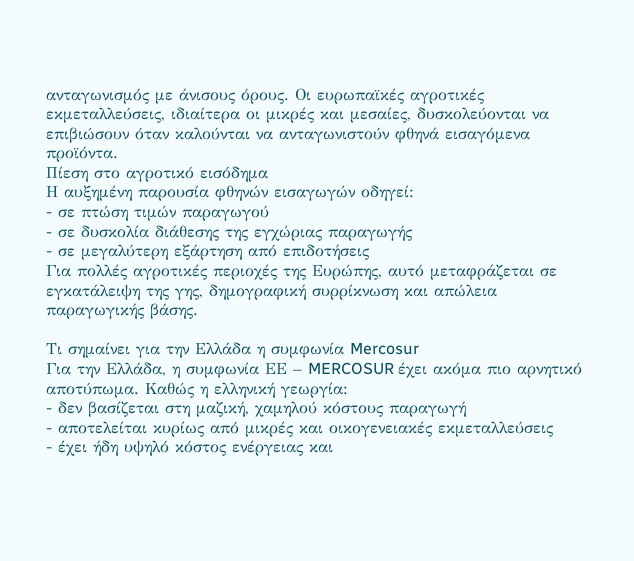ανταγωνισμός με άνισους όρους. Οι ευρωπαϊκές αγροτικές εκμεταλλεύσεις, ιδιαίτερα οι μικρές και μεσαίες, δυσκολεύονται να επιβιώσουν όταν καλούνται να ανταγωνιστούν φθηνά εισαγόμενα προϊόντα.
Πίεση στο αγροτικό εισόδημα
Η αυξημένη παρουσία φθηνών εισαγωγών οδηγεί:
- σε πτώση τιμών παραγωγού
- σε δυσκολία διάθεσης της εγχώριας παραγωγής
- σε μεγαλύτερη εξάρτηση από επιδοτήσεις
Για πολλές αγροτικές περιοχές της Ευρώπης, αυτό μεταφράζεται σε εγκατάλειψη της γης, δημογραφική συρρίκνωση και απώλεια παραγωγικής βάσης.

Τι σημαίνει για την Ελλάδα η συμφωνία Mercosur
Για την Ελλάδα, η συμφωνία ΕΕ – MERCOSUR έχει ακόμα πιο αρνητικό αποτύπωμα. Καθώς η ελληνική γεωργία:
- δεν βασίζεται στη μαζική, χαμηλού κόστους παραγωγή
- αποτελείται κυρίως από μικρές και οικογενειακές εκμεταλλεύσεις
- έχει ήδη υψηλό κόστος ενέργειας και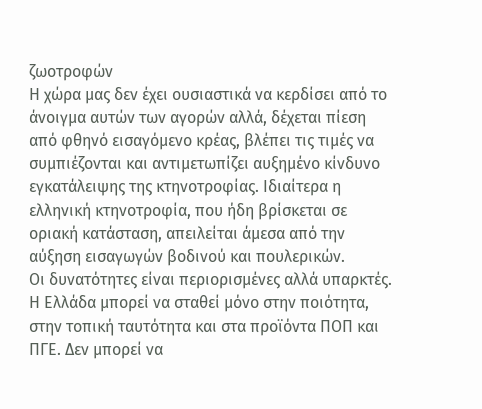ζωοτροφών
Η χώρα μας δεν έχει ουσιαστικά να κερδίσει από το άνοιγμα αυτών των αγορών αλλά, δέχεται πίεση από φθηνό εισαγόμενο κρέας, βλέπει τις τιμές να συμπιέζονται και αντιμετωπίζει αυξημένο κίνδυνο εγκατάλειψης της κτηνοτροφίας. Ιδιαίτερα η ελληνική κτηνοτροφία, που ήδη βρίσκεται σε οριακή κατάσταση, απειλείται άμεσα από την αύξηση εισαγωγών βοδινού και πουλερικών.
Οι δυνατότητες είναι περιορισμένες αλλά υπαρκτές. Η Ελλάδα μπορεί να σταθεί μόνο στην ποιότητα, στην τοπική ταυτότητα και στα προϊόντα ΠΟΠ και ΠΓΕ. Δεν μπορεί να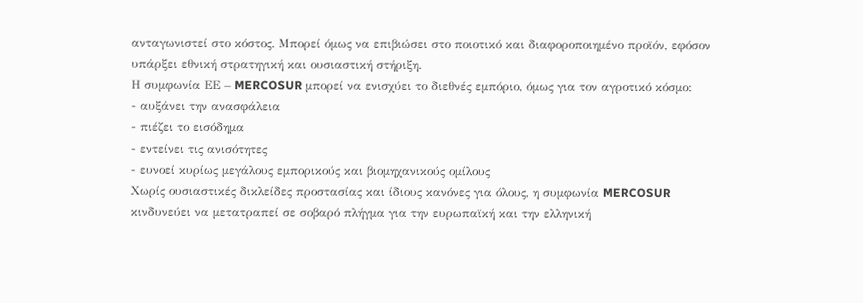ανταγωνιστεί στο κόστος. Μπορεί όμως να επιβιώσει στο ποιοτικό και διαφοροποιημένο προϊόν, εφόσον υπάρξει εθνική στρατηγική και ουσιαστική στήριξη.
Η συμφωνία ΕΕ – MERCOSUR μπορεί να ενισχύει το διεθνές εμπόριο, όμως για τον αγροτικό κόσμο:
- αυξάνει την ανασφάλεια
- πιέζει το εισόδημα
- εντείνει τις ανισότητες
- ευνοεί κυρίως μεγάλους εμπορικούς και βιομηχανικούς ομίλους
Χωρίς ουσιαστικές δικλείδες προστασίας και ίδιους κανόνες για όλους, η συμφωνία MERCOSUR κινδυνεύει να μετατραπεί σε σοβαρό πλήγμα για την ευρωπαϊκή και την ελληνική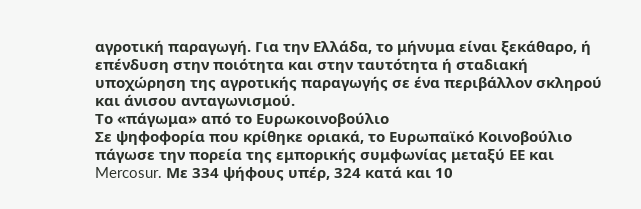αγροτική παραγωγή. Για την Ελλάδα, το μήνυμα είναι ξεκάθαρο, ή επένδυση στην ποιότητα και στην ταυτότητα ή σταδιακή υποχώρηση της αγροτικής παραγωγής σε ένα περιβάλλον σκληρού και άνισου ανταγωνισμού.
Το «πάγωμα» από το Ευρωκοινοβούλιο
Σε ψηφοφορία που κρίθηκε οριακά, το Ευρωπαϊκό Κοινοβούλιο πάγωσε την πορεία της εμπορικής συμφωνίας μεταξύ ΕΕ και Mercosur. Με 334 ψήφους υπέρ, 324 κατά και 10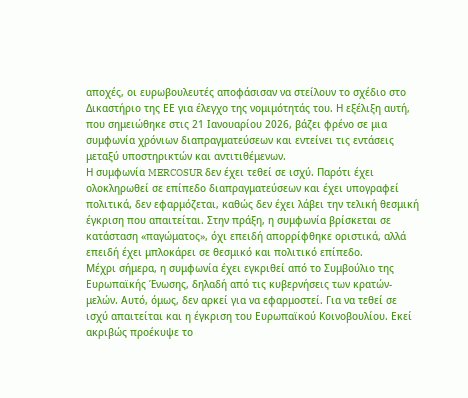αποχές, οι ευρωβουλευτές αποφάσισαν να στείλουν το σχέδιο στο Δικαστήριο της ΕΕ για έλεγχο της νομιμότητάς του. Η εξέλιξη αυτή, που σημειώθηκε στις 21 Ιανουαρίου 2026, βάζει φρένο σε μια συμφωνία χρόνιων διαπραγματεύσεων και εντείνει τις εντάσεις μεταξύ υποστηρικτών και αντιτιθέμενων.
Η συμφωνία MERCOSUR δεν έχει τεθεί σε ισχύ. Παρότι έχει ολοκληρωθεί σε επίπεδο διαπραγματεύσεων και έχει υπογραφεί πολιτικά, δεν εφαρμόζεται, καθώς δεν έχει λάβει την τελική θεσμική έγκριση που απαιτείται. Στην πράξη, η συμφωνία βρίσκεται σε κατάσταση «παγώματος», όχι επειδή απορρίφθηκε οριστικά, αλλά επειδή έχει μπλοκάρει σε θεσμικό και πολιτικό επίπεδο.
Μέχρι σήμερα, η συμφωνία έχει εγκριθεί από το Συμβούλιο της Ευρωπαϊκής Ένωσης, δηλαδή από τις κυβερνήσεις των κρατών-μελών. Αυτό, όμως, δεν αρκεί για να εφαρμοστεί. Για να τεθεί σε ισχύ απαιτείται και η έγκριση του Ευρωπαϊκού Κοινοβουλίου. Εκεί ακριβώς προέκυψε το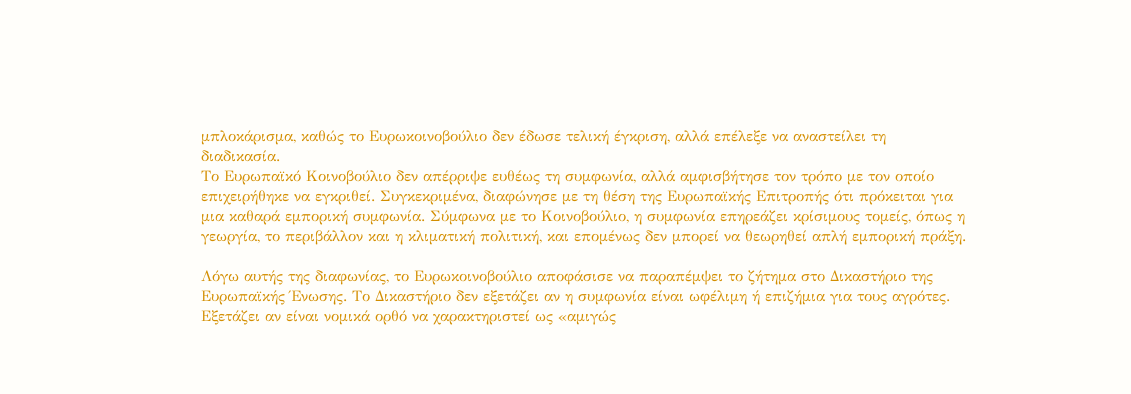μπλοκάρισμα, καθώς το Ευρωκοινοβούλιο δεν έδωσε τελική έγκριση, αλλά επέλεξε να αναστείλει τη διαδικασία.
Το Ευρωπαϊκό Κοινοβούλιο δεν απέρριψε ευθέως τη συμφωνία, αλλά αμφισβήτησε τον τρόπο με τον οποίο επιχειρήθηκε να εγκριθεί. Συγκεκριμένα, διαφώνησε με τη θέση της Ευρωπαϊκής Επιτροπής ότι πρόκειται για μια καθαρά εμπορική συμφωνία. Σύμφωνα με το Κοινοβούλιο, η συμφωνία επηρεάζει κρίσιμους τομείς, όπως η γεωργία, το περιβάλλον και η κλιματική πολιτική, και επομένως δεν μπορεί να θεωρηθεί απλή εμπορική πράξη.

Λόγω αυτής της διαφωνίας, το Ευρωκοινοβούλιο αποφάσισε να παραπέμψει το ζήτημα στο Δικαστήριο της Ευρωπαϊκής Ένωσης. Το Δικαστήριο δεν εξετάζει αν η συμφωνία είναι ωφέλιμη ή επιζήμια για τους αγρότες. Εξετάζει αν είναι νομικά ορθό να χαρακτηριστεί ως «αμιγώς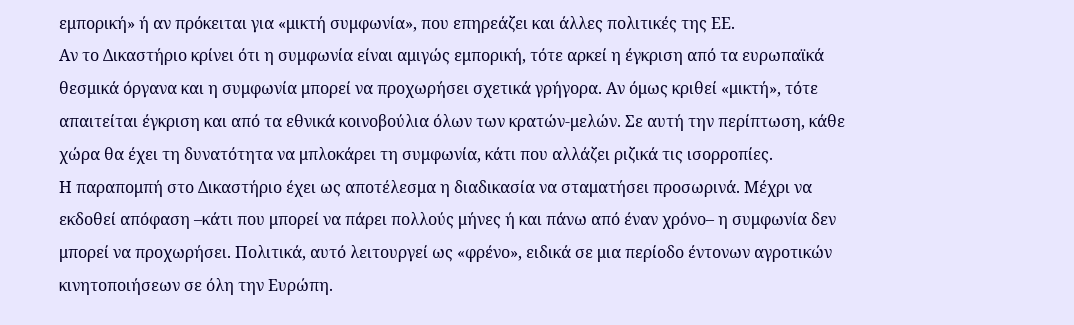εμπορική» ή αν πρόκειται για «μικτή συμφωνία», που επηρεάζει και άλλες πολιτικές της ΕΕ.
Αν το Δικαστήριο κρίνει ότι η συμφωνία είναι αμιγώς εμπορική, τότε αρκεί η έγκριση από τα ευρωπαϊκά θεσμικά όργανα και η συμφωνία μπορεί να προχωρήσει σχετικά γρήγορα. Αν όμως κριθεί «μικτή», τότε απαιτείται έγκριση και από τα εθνικά κοινοβούλια όλων των κρατών-μελών. Σε αυτή την περίπτωση, κάθε χώρα θα έχει τη δυνατότητα να μπλοκάρει τη συμφωνία, κάτι που αλλάζει ριζικά τις ισορροπίες.
Η παραπομπή στο Δικαστήριο έχει ως αποτέλεσμα η διαδικασία να σταματήσει προσωρινά. Μέχρι να εκδοθεί απόφαση –κάτι που μπορεί να πάρει πολλούς μήνες ή και πάνω από έναν χρόνο– η συμφωνία δεν μπορεί να προχωρήσει. Πολιτικά, αυτό λειτουργεί ως «φρένο», ειδικά σε μια περίοδο έντονων αγροτικών κινητοποιήσεων σε όλη την Ευρώπη.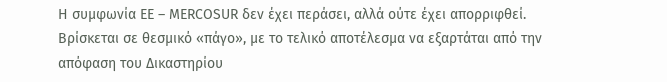Η συμφωνία ΕΕ – MERCOSUR δεν έχει περάσει, αλλά ούτε έχει απορριφθεί. Βρίσκεται σε θεσμικό «πάγο», με το τελικό αποτέλεσμα να εξαρτάται από την απόφαση του Δικαστηρίου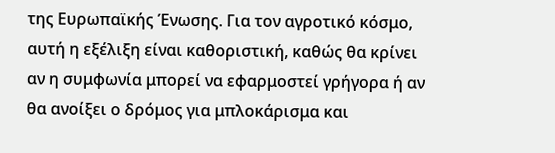της Ευρωπαϊκής Ένωσης. Για τον αγροτικό κόσμο, αυτή η εξέλιξη είναι καθοριστική, καθώς θα κρίνει αν η συμφωνία μπορεί να εφαρμοστεί γρήγορα ή αν θα ανοίξει ο δρόμος για μπλοκάρισμα και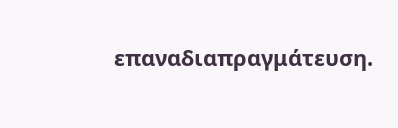επαναδιαπραγμάτευση.